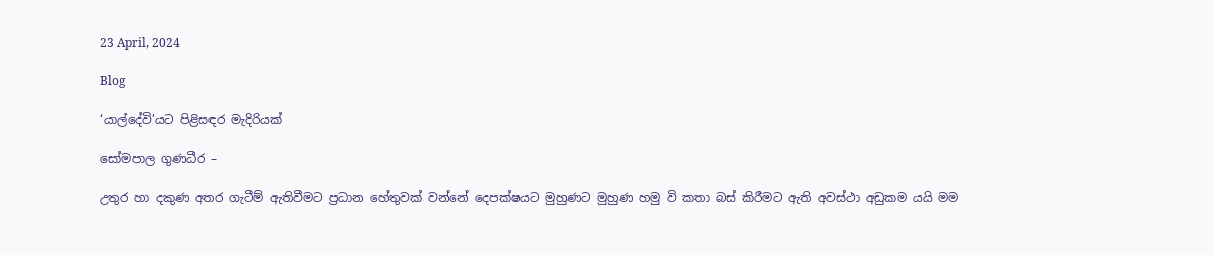23 April, 2024

Blog

‘යාල්දේවි’යට පිළිසඳර මැදිරියක්

සෝමපාල ගුණධීර –

උතුර හා දකුණ අතර ගැටීම් ඇතිවීමට ප්‍රධාන හේතුවක් වන්නේ දෙපක්ෂයට මුහුණට මුහුණ හමු වි කතා බස් කිරීමට ඇති අවස්ථා අඩුකම යයි මම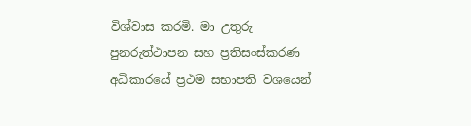විශ්වාස කරමි. මා උතුරු පුනරුත්ථාපන සහ ප්‍රතිසංස්කරණ අධිකාරයේ ප්‍රථම සභාපති වශයෙන්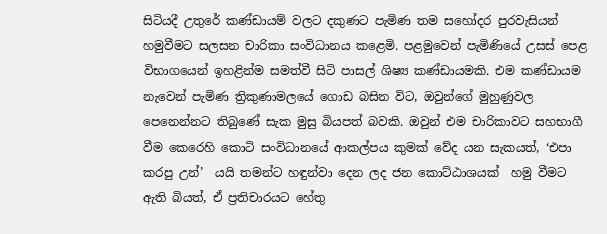සිටියදී උතුරේ කණ්ඩායම් වලට දකුණට පැමිණ තම සහෝදර පුරවැසියන් හමුවීමට සලසන චාරිකා සංවිධානය කළෙමි. පළමුවෙන් පැමිණියේ උසස් පෙළ විභාගයෙන් ඉහළින්ම සමත්වී සිටි පාසල් ශිෂ්‍ය කණ්ඩායමකි. එම කණ්ඩායම නැවෙන් පැමිණ ත්‍රිකුණාමලයේ ගොඩ බසින විට, ඔවුන්ගේ මුහුණුවල පෙනෙන්නට තිබුණේ සැක මුසු බියපත් බවකි. ඔවුන් එම චාරිකාවට සහභාගී වීම කෙරෙහි කොටි සංවිධානයේ ආකල්පය කුමක් වේද යන සැකයත්, ‘එපා කරපු උන්’  යයි තමන්ට හඳුන්වා දෙන ලද ජන කොට්ඨාශයක්  හමු වීමට ඇති බියත්, ඒ ප්‍රතිචාරයට හේතු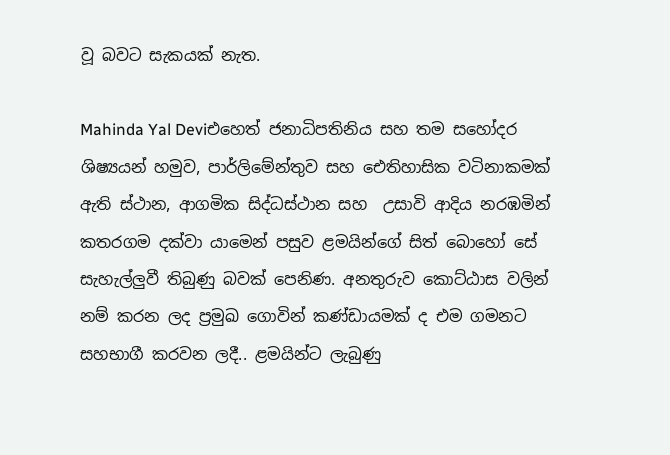වූ බවට සැකයක් නැත.

Mahinda Yal Deviඑහෙත් ජනාධිපතිනිය සහ තම සහෝදර ශිෂ්‍යයන් හමුව, පාර්ලිමේන්තුව සහ ඓතිහාසික වටිනාකමක් ඇති ස්ථාන, ආගමික සිද්ධස්ථාන සහ  උසාවි ආදිය නරඹමින් කතරගම දක්වා යාමෙන් පසුව ළමයින්ගේ සිත් බොහෝ සේ සැහැල්ලුවී තිබුණු බවක් පෙනිණ. අනතුරුව කොට්ඨාස වලින් නම් කරන ලද ප්‍රමුඛ ගොවින් කණ්ඩායමක් ද එම ගමනට සහභාගී කරවන ලදී.. ළමයින්ට ලැබුණු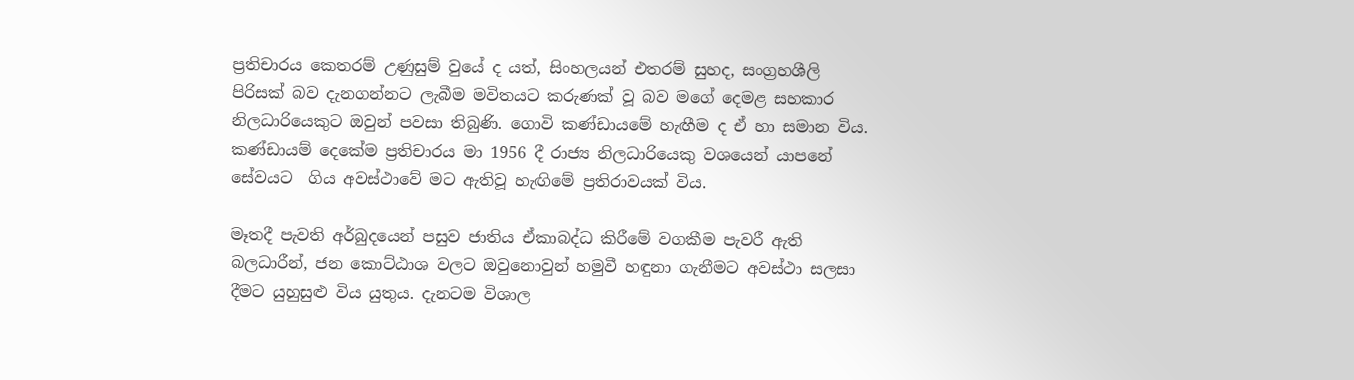ප්‍රතිචාරය කෙතරම් උණුසුම් වුයේ ද යත්, සිංහලයන් එතරම් සුහද, සංග්‍රහශීලි පිරිසක් බව දැනගන්නට ලැබීම මවිතයට කරුණක් වූ බව මගේ දෙමළ සහකාර නිලධාරියෙකුට ඔවුන් පවසා තිබුණි. ගොවි කණ්ඩායමේ හැඟීම ද ඒ හා සමාන විය. කණ්ඩායම් දෙකේම ප්‍රතිචාරය මා 1956 දී රාජ්‍ය නිලධාරියෙකු වශයෙන් යාපනේ සේවයට  ගිය අවස්ථාවේ මට ඇතිවූ හැඟිමේ ප්‍රතිරාවයක් විය.

මෑතදී පැවති අර්බුදයෙන් පසුව ජාතිය ඒකාබද්ධ කිරීමේ වගකීම පැවරී ඇති බලධාරීන්, ජන කොට්ඨාශ වලට ඔවුනොවුන් හමුවී හඳුනා ගැනීමට අවස්ථා සලසා දීමට යුහුසුළු විය යුතුය. දැනටම විශාල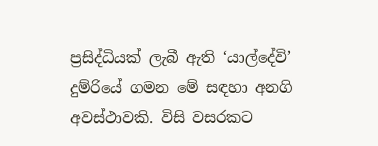ප්‍රසිද්ධියක් ලැබී ඇති ‘යාල්දේවි’ දුම්රියේ ගමන මේ සඳහා අනගි අවස්ථාවකි. විසි වසරකට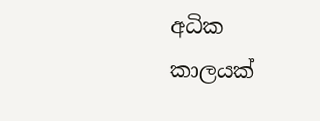අධික කාලයක්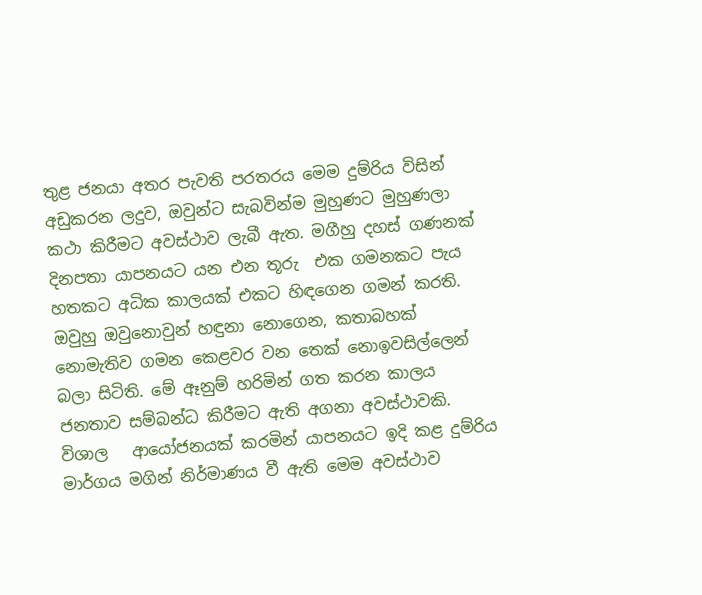තුළ ජනයා අතර පැවති පරතරය මෙම දුම්රිය විසින් අඩුකරන ලදුව, ඔවුන්ට සැබවින්ම මුහුණට මුහුණලා කථා කිරීමට අවස්ථාව ලැබී ඇත. මගීහු දහස් ගණනක් දිනපතා යාපනයට යන එන තූරු  එක ගමනකට පැය හතකට අධික කාලයක් එකට හිඳගෙන ගමන් කරති.  ඔවුහු ඔවුනොවුන් හඳුනා නොගෙන, කතාබහක් නොමැතිව ගමන කෙළවර වන තෙක් නොඉවසිල්ලෙන් බලා සිටිති. මේ ඈනුම් හරිමින් ගත කරන කාලය ජනතාව සම්බන්ධ කිරීමට ඇති අගනා අවස්ථාවකි. විශාල   ආයෝජනයක් කරමින් යාපනයට ඉදි කළ දුම්රිය මාර්ගය මගින් නිර්මාණය වී ඇති මෙම අවස්ථාව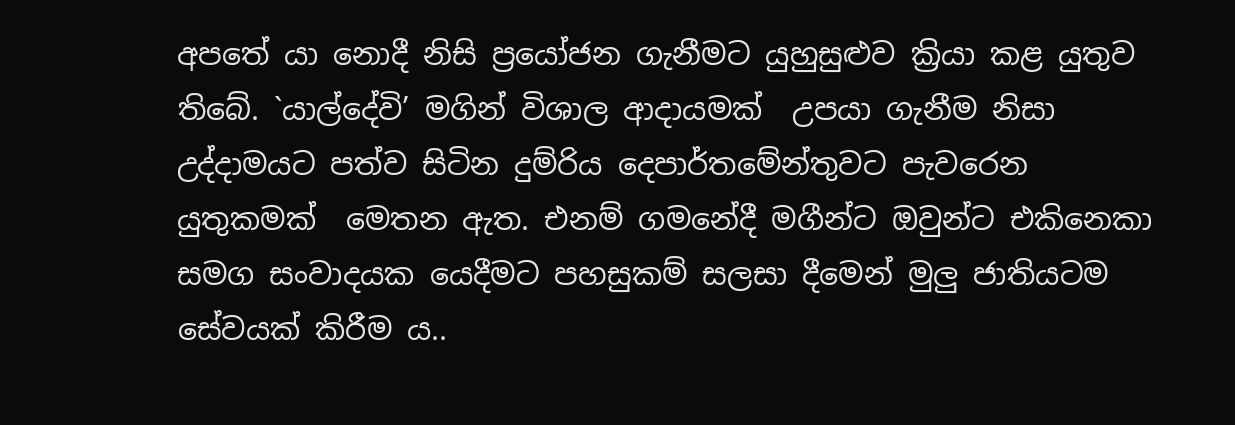අපතේ යා නොදී නිසි ප්‍රයෝජන ගැනීමට යුහුසුළුව ක්‍රියා කළ යුතුව තිබේ. `යාල්දේවි’ මගින් විශාල ආදායමක්  උපයා ගැනීම නිසා උද්දාමයට පත්ව සිටින දුම්රිය දෙපාර්තමේන්තුවට පැවරෙන යුතුකමක්  මෙතන ඇත. එනම් ගමනේදී මගීන්ට ඔවුන්ට එකිනෙකා සමග සංවාදයක යෙදීමට පහසුකම් සලසා දීමෙන් මුලු ජාතියටම සේවයක් කිරීම ය..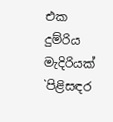එක දුම්රිය මැදිරියක් `පිළිසඳර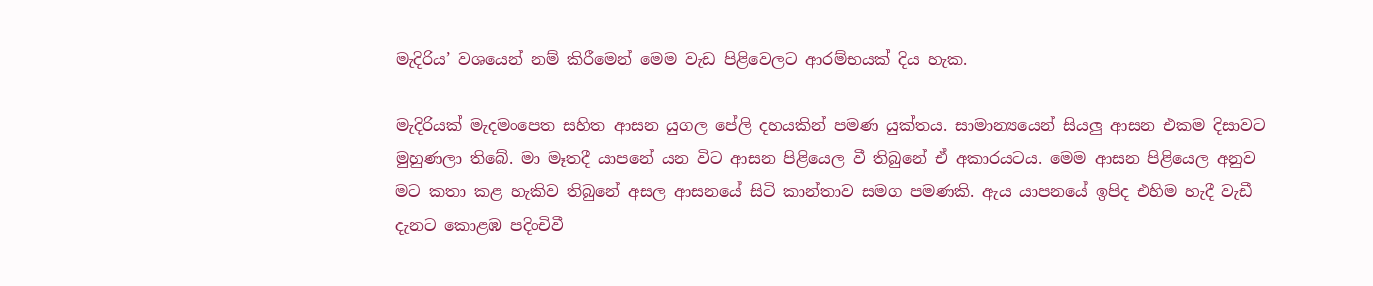මැදිරිය’ වශයෙන් නම් කිරීමෙන් මෙම වැඩ පිළිවෙලට ආරම්භයක් දිය හැක.

මැදිරියක් මැදමංපෙත සහිත ආසන යුගල පේලි දහයකින් පමණ යුක්තය. සාමාන්‍යයෙන් සියලු ආසන එකම දිසාවට මුහුණලා තිබේ. මා මෑතදී යාපනේ යන විට ආසන පිළියෙල වී තිබුනේ ඒ අකාරයටය. මෙම ආසන පිළියෙල අනුව මට කතා කළ හැකිව තිබුනේ අසල ආසනයේ සිටි කාන්තාව සමග පමණකි. ඇය යාපනයේ ඉපිද එහිම හැදී වැඩී දැනට කොළඹ පදිංචිවී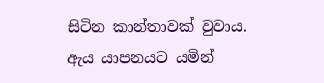සිටින කාන්තාවක් වුවාය. ඇය යාපනයට යමින්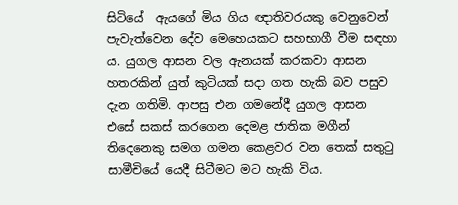සිටියේ  ඇයගේ මිය ගිය ඥාතිවරයකු වෙනුවෙන් පැවැත්වෙන දේව මෙහෙයකට සහභාගී වීම සඳහා ය. යුගල ආසන වල ඇනයක් කරකවා ආසන හතරකින් යුත් කුටියක් සදා ගත හැකි බව පසුව දැන ගතිමි. ආපසු එන ගමනේදී යුගල ආසන එසේ සකස් කරගෙන දෙමළ ජාතික මගීන් තිදෙනෙකු සමග ගමන කෙළවර වන තෙක් සතුටු සාමීචියේ යෙදී සිටීමට මට හැකි විය.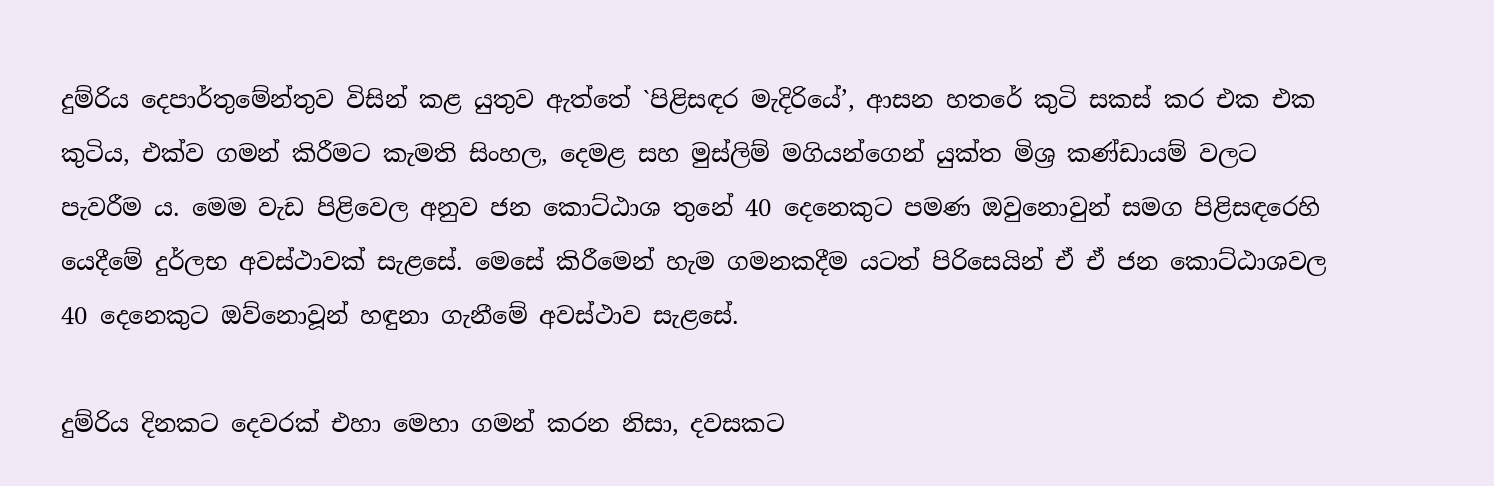දුම්රිය දෙපාර්තුමේන්තුව විසින් කළ යුතුව ඇත්තේ `පිළිසඳර මැදිරියේ’, ආසන හතරේ කුටි සකස් කර එක එක කුටිය, එක්ව ගමන් කිරීමට කැමති සිංහල, දෙමළ සහ මුස්ලිම් මගියන්ගෙන් යුක්ත මිශ්‍ර කණ්ඩායම් වලට පැවරීම ය. මෙම වැඩ පිළිවෙල අනුව ජන කොට්ඨාශ තුනේ 40 දෙනෙකුට පමණ ඔවුනොවුන් සමග පිළිසඳරෙහි යෙදීමේ දුර්ලභ අවස්ථාවක් සැළසේ. මෙසේ කිරීමෙන් හැම ගමනකදීම යටත් පිරිසෙයින් ඒ ඒ ජන කොට්ඨාශවල 40 දෙනෙකුට ඔව්නොවූන් හඳුනා ගැනීමේ අවස්ථාව සැළසේ.

දුම්රිය දිනකට දෙවරක් එහා මෙහා ගමන් කරන නිසා, දවසකට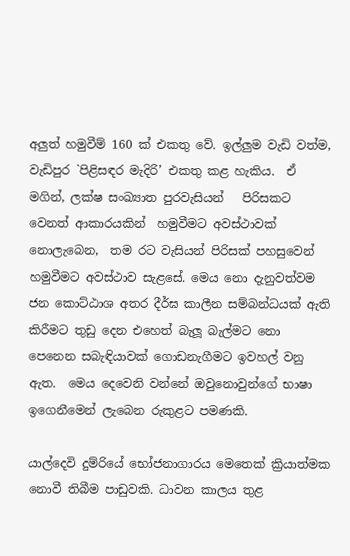අලුත් හමුවීම් 160 ක් එකතු වේ. ඉල්ලුම වැඩි වත්ම, වැඩිපුර `පිළිසඳර මැදිරි’ එකතු කළ හැකිය.  ඒ මගින්, ලක්ෂ සංඛ්‍යාත පුරවැසියන්   පිරිසකට වෙනත් ආකාරයකින්  හමුවීමට අවස්ථාවක් නොලැබෙන,  තම රට වැසියන් පිරිසක් පහසුවෙන් හමුවීමට අවස්ථාව සැළසේ. මෙය නො දැනුවත්වම ජන කොට්ඨාශ අතර දීර්ඝ කාලීන සම්බන්ධයක් ඇති කිරීමට තුඩු දෙන එහෙත් බැලූ බැල්මට නො පෙනෙන සබැඳියාවක් ගොඩනැගීමට ඉවහල් වනු ඇත.  මෙය දෙවෙනි වන්නේ ඔවුනොවුන්ගේ භාෂා ඉගෙනීමෙන් ලැබෙන රුකුළට පමණකි.

යාල්දෙවි දුම්රියේ භෝජනාගාරය මෙතෙක් ක්‍රියාත්මක නොවී තිබීම පාඩුවකි. ධාවන කාලය තුළ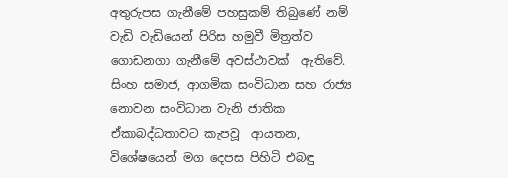අතුරුපස ගැනීමේ පහසුකම් තිබුණේ නම් වැඩි වැඩියෙන් පිරිස හමුවී මිත්‍රත්ව ගොඩනගා ගැනීමේ අවස්ථාවක්  ඇතිවේ. සිංහ සමාජ, ආගමික සංවිධාන සහ රාජ්‍ය නොවන සංවිධාන වැනි ජාතික ඒකාබද්ධතාවට කැපවූ  ආයතන, විශේෂයෙන් මග දෙපස පිහිටි එබඳු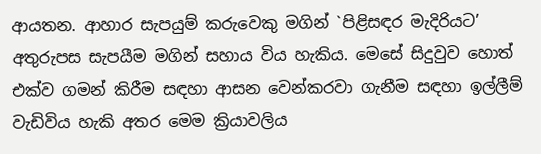ආයතන. ආහාර සැපයුම් කරුවෙකු මගින් `පිළිසඳර මැදිරියට’ අතුරුපස සැපයීම මගින් සහාය විය හැකිය. මෙසේ සිදුවුව හොත් එක්ව ගමන් කිරීම සඳහා ආසන වෙන්කරවා ගැනීම සඳහා ඉල්ලීම් වැඩිවිය හැකි අතර මෙම ක්‍රියාවලිය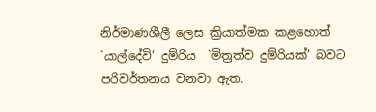නිර්මාණශීලී ලෙස ක්‍රියාත්මක කළහොත් `යාල්දේවි’ දුම්රිය  `මිත්‍රත්ව දුම්රියක්’ බවට පරිවර්තනය වනවා ඇත.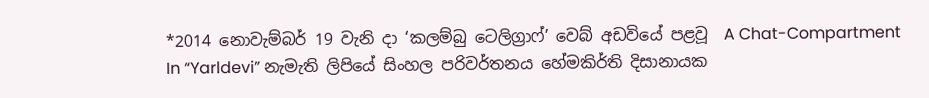*2014 නොවැම්බර් 19 වැනි දා ‘කලම්බු ටෙලිග්‍රාෆ්’ වෙබ් අඩවියේ පළවූ  A Chat-Compartment In “Yarldevi” නැමැති ලිපියේ සිංහල පරිවර්තනය හේමකිර්ති දිසානායක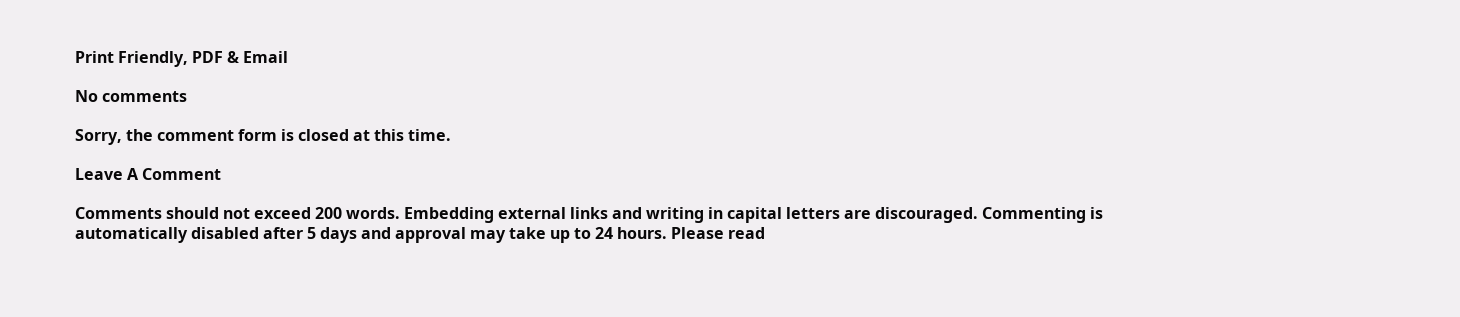Print Friendly, PDF & Email

No comments

Sorry, the comment form is closed at this time.

Leave A Comment

Comments should not exceed 200 words. Embedding external links and writing in capital letters are discouraged. Commenting is automatically disabled after 5 days and approval may take up to 24 hours. Please read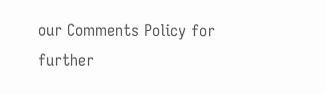our Comments Policy for further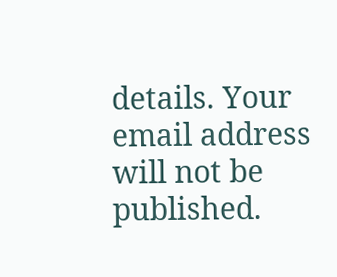details. Your email address will not be published.